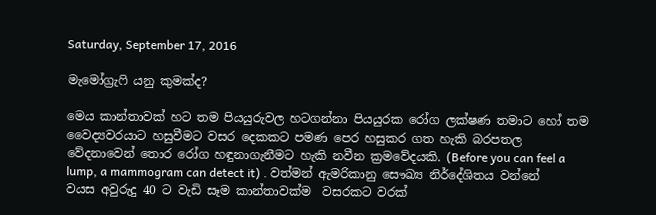Saturday, September 17, 2016

මැමෝග්‍රැෆි යනු කුමක්ද?

මෙය කාන්තාවක් හට තම පියයුරුවල හටගන්නා පියයුරක රෝග ලක්ෂණ තමාට හෝ තම වෛද්‍යවරයාට හසුවීමට වසර දෙකකට පමණ පෙර හසුකර ගත හැකි බරපතල වේදනාවෙන් තොර රෝග හඳුනාගැනීමට හැකි නවීන ක්‍රමවේදයකි. (Before you can feel a lump, a mammogram can detect it) . වත්මන් ඇමරිකානු සෞඛ්‍ය නිර්දේශිතය වන්නේ වයස අවුරුදු 40 ට වැඩි සෑම කාන්තාවක්ම  වසරකට වරක්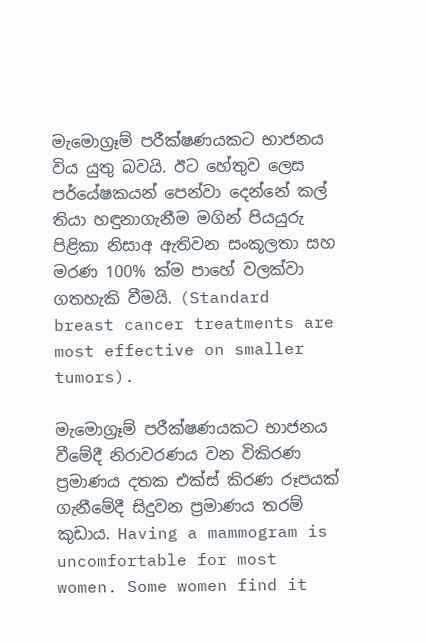මැමොග්‍රෑම් පරීක්ෂණයකට භාජනය විය යුතු බවයි. ඊට හේතුව ලෙස පර්යේෂකයන් පෙන්වා දෙන්නේ කල් තියා හඳුනාගැනීම මගින් පියයුරු පිළිකා නිසාඅ ඇතිවන සංකූලතා සහ මරණ 100% ක්ම පාහේ වලක්වා ගතහැකි වීමයි. (Standard breast cancer treatments are most effective on smaller tumors).

මැමොග්‍රෑම් පරීක්ෂණයකට භාජනය වීමේදී නිරාවරණය වන විකිරණ ප්‍රමාණය දතක එක්ස් කිරණ රූපයක් ගැනීමේදී සිදුවන ප්‍රමාණය තරම් කුඩාය. Having a mammogram is uncomfortable for most women. Some women find it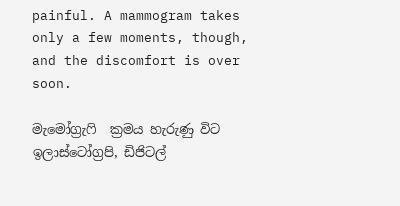painful. A mammogram takes only a few moments, though, and the discomfort is over soon.

මැමෝග්‍රැෆි  ක්‍රමය හැරුණු විට ඉලාස්ටෝග්‍රපි, ඩිජිටල්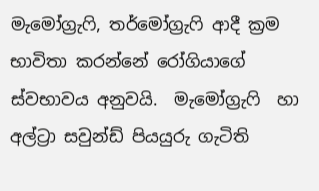මැමෝග්‍රැෆි, තර්මෝග්‍රැෆි ආදී ක්‍රම භාවිතා කරන්නේ රෝගියාගේ ස්වභාවය අනුවයි.  මැමෝග්‍රැෆි  හා අල්ට්‍රා සවුන්ඩ් පියයුරු ගැටිති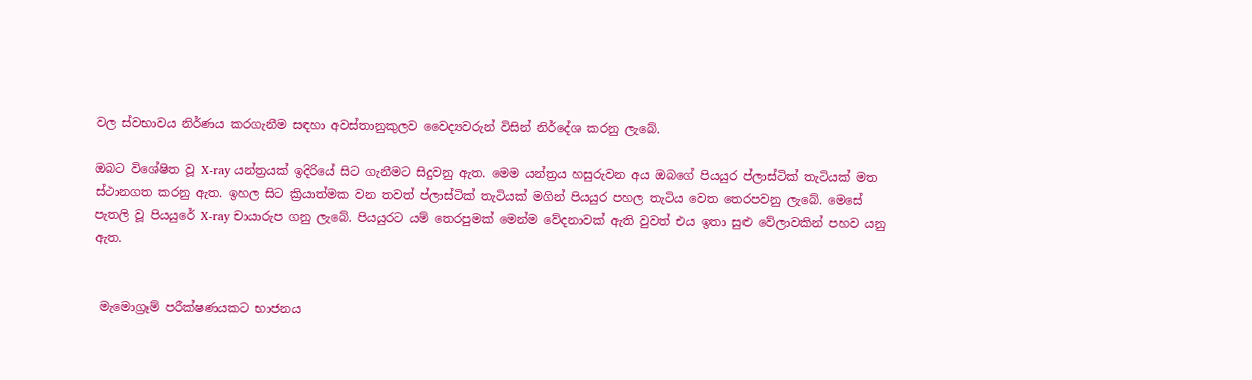වල ස්වභාවය නිර්ණය කරගැනීම සඳහා අවස්තානුකුලව වෛද්‍යවරුන් විසින් නිර්දේශ කරනු ලැබේ.

ඔබට විශේෂිත වූ X-ray යන්ත්‍රයක් ඉදිරියේ සිට ගැනීමට සිදුවනු ඇත. මෙම යන්ත්‍රය හසුරුවන අය ඔබගේ පියයුර ප්ලාස්ටික් තැටියක් මත ස්ථානගත කරනු ඇත. ඉහල සිට ක්‍රියාත්මක වන තවත් ප්ලාස්ටික් තැටියක් මගින් පියයුර පහල තැටිය වෙත තෙරපවනු ලැබේ. මෙසේ පැතලි වූ පියයුරේ X-ray චායාරුප ගනු ලැබේ. පියයුරට යම් තෙරපුමක් මෙන්ම වේදනාවක් ඇති වුවත් එය ඉතා සුළු වේලාවකින් පහව යනු ඇත.


 මැමොග්‍රෑම් පරීක්ෂණයකට භාජනය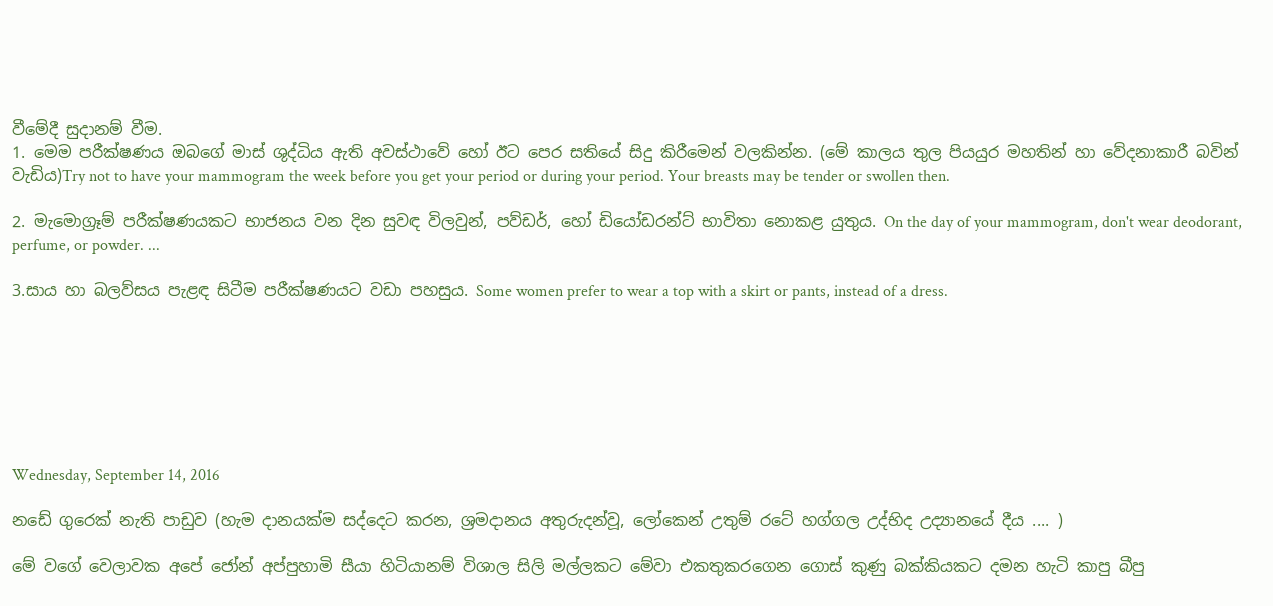වීමේදී සුදානම් වීම.
1. මෙම පරීක්ෂණය ඔබගේ මාස් ශුද්ධිය ඇති අවස්ථාවේ හෝ ඊට පෙර සතියේ සිදු කිරීමෙන් වලකින්න. (මේ කාලය තුල පියයුර මහතින් හා වේදනාකාරී බවින් වැඩිය)Try not to have your mammogram the week before you get your period or during your period. Your breasts may be tender or swollen then.

2. මැමොග්‍රෑම් පරීක්ෂණයකට භාජනය වන දින සුවඳ විලවුන්, පව්ඩර්, හෝ ඩියෝඩරන්ට් භාවිතා නොකළ යුතුය. On the day of your mammogram, don't wear deodorant, perfume, or powder. ...

3.සාය හා බලව්සය පැළඳ සිටීම පරීක්ෂණයට වඩා පහසුය. Some women prefer to wear a top with a skirt or pants, instead of a dress.







Wednesday, September 14, 2016

නඩේ ගුරෙක් නැති පාඩුව (හැම දානයක්ම සද්දෙට කරන, ශ්‍රමදානය අතුරුදන්වූ, ලෝකෙන් උතුම් රටේ හග්ගල උද්භිද උද්‍යානයේ දීය .... )

මේ වගේ වෙලාවක අපේ ජෝන් අප්පුහාමි සීයා හිටියානම් විශාල සිලි මල්ලකට මේවා එකතුකරගෙන ගොස් කුණු බක්කියකට දමන හැටි කාපු බීපු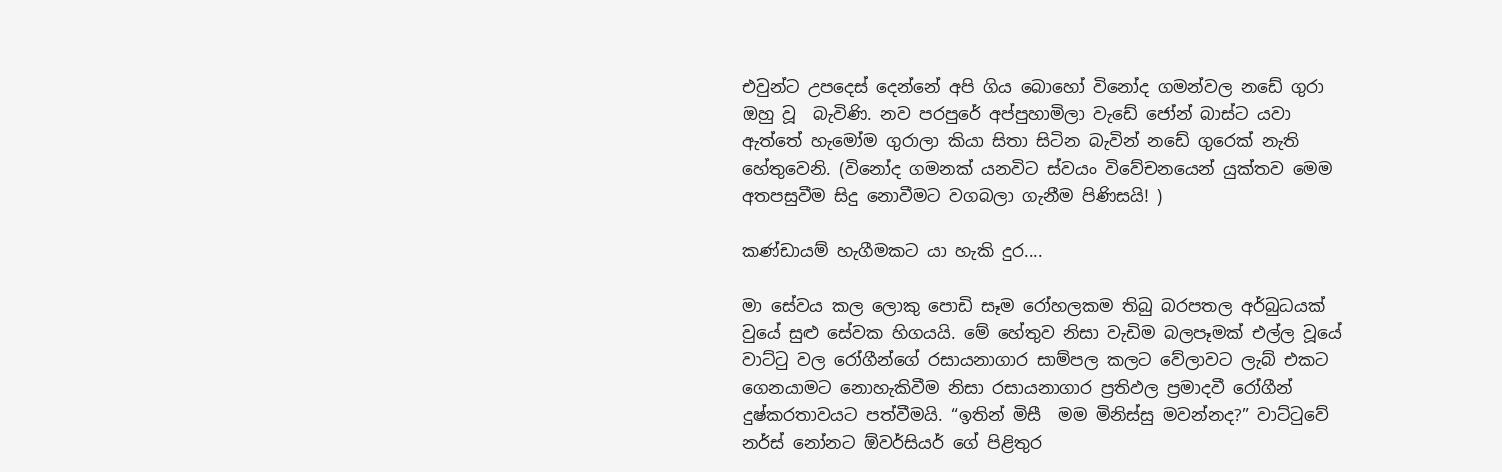එවුන්ට උපදෙස් දෙන්නේ අපි ගිය බොහෝ විනෝද ගමන්වල නඩේ ගුරා ඔහු වූ  බැවිණි. නව පරපුරේ අප්පුහාමිලා වැඩේ ජෝන් බාස්ට යවා ඇත්තේ හැමෝම ගුරාලා කියා සිතා සිටින බැවින් නඩේ ගුරෙක් නැති හේතුවෙනි. (විනෝද ගමනක් යනවිට ස්වයං විවේචනයෙන් යුක්තව මෙම අතපසුවීම සිදු නොවීමට වගබලා ගැනීම පිණිසයි! )

කණ්ඩායම් හැගීමකට යා හැකි දුර....

මා සේවය කල ලොකු පොඩි සෑම රෝහලකම තිබු බරපතල අර්බුධයක් වුයේ සුළු සේවක හිගයයි. මේ හේතුව නිසා වැඩිම බලපෑමක් එල්ල වූයේ වාට්ටු වල රෝගීන්ගේ රසායනාගාර සාම්පල කලට වේලාවට ලැබ් එකට ගෙනයාමට නොහැකිවීම නිසා රසායනාගාර ප්‍රතිඵල ප්‍රමාදවී රෝගීන් දුෂ්කරතාවයට පත්වීමයි. “ඉතින් මිසී  මම මිනිස්සු මවන්නද?” වාට්ටුවේ නර්ස් නෝනට ඕවර්සියර් ගේ පිළිතුර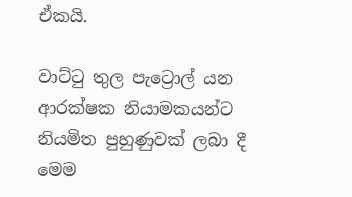ඒකයි.

වාට්ටු තුල පැට්‍රොල් යන ආරක්ෂක නියාමකයන්ට නියමිත පුහුණුවක් ලබා දී මෙම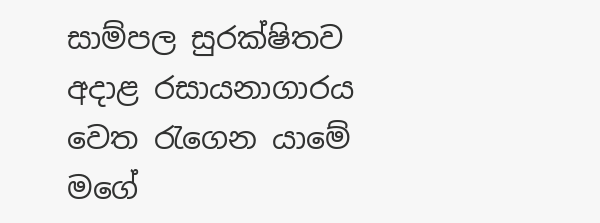සාම්පල සුරක්ෂිතව අදාළ රසායනාගාරය වෙත රැගෙන යාමේ මගේ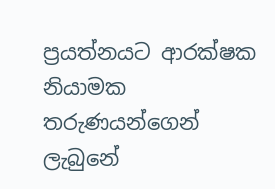ප්‍රයත්නයට ආරක්ෂක නියාමක තරුණයන්ගෙන් ලැබුනේ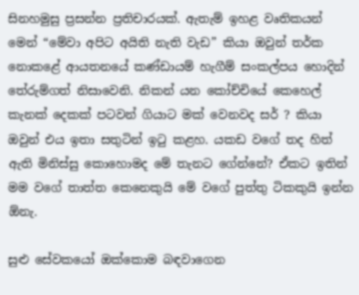සිනහමුසු ප්‍රසන්න ප්‍රතිචාරයක්. ඇතැම් ඉහළ වෘතිකයන් මෙන් “මේවා අපිට අයිති නැති වැඩ” කියා ඔවුන් තර්ක නොකළේ ආයතනයේ කණ්ඩායම් හැගීම් සංකල්පය හොදින් තේරුම්ගත් නිසාවෙනි. නිකන් යන කෝච්චියේ කෙහෙල් කැනක් දෙකක් පටවන් ගියාට මක් වෙනවද සර් ? කියා ඔවුන් එය ඉතා සතුටින් ඉටු කළහ. යකඩ වගේ තද හිත් ඇති මිනිස්සු කොහොමද මේ තැනට ගේන්නේ? ඒකට ඉතින් මම වගේ තාත්ත කෙනෙකුයි මේ වගේ පුත්තු ටිකකුයි ඉන්න ඕනැ.

සුළු සේවකයෝ ඔක්කොම බඳවාගෙන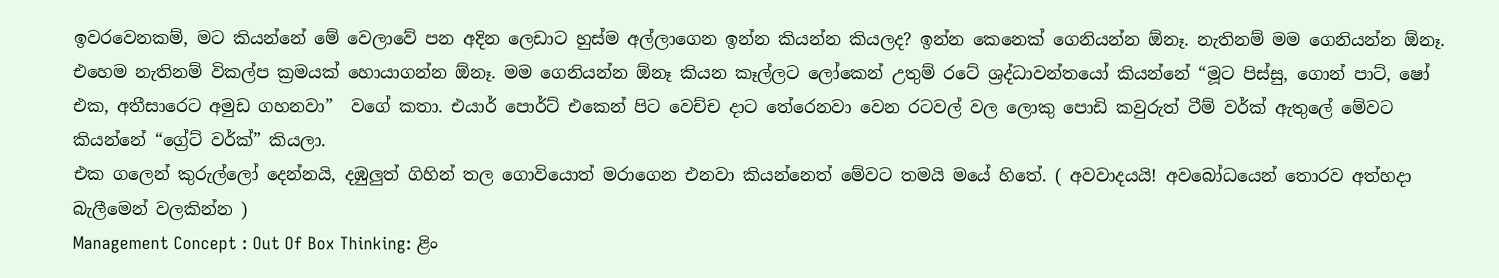ඉවරවෙනකම්, මට කියන්නේ මේ වෙලාවේ පන අදින ලෙඩාට හුස්ම අල්ලාගෙන ඉන්න කියන්න කියලද? ඉන්න කෙනෙක් ගෙනියන්න ඕනෑ. නැතිනම් මම ගෙනියන්න ඕනෑ. එහෙම නැතිනම් විකල්ප ක්‍රමයක් හොයාගන්න ඕනෑ. මම ගෙනියන්න ඕනෑ කියන කෑල්ලට ලෝකෙන් උතුම් රටේ ශ්‍රද්ධාවන්තයෝ කියන්නේ “මූට පිස්සු, ගොන් පාට්, ෂෝ එක, අතීසාරෙට අමුඩ ගහනවා”  වගේ කතා. එයාර් පොර්ට් එකෙන් පිට වෙච්ච දාට තේරෙනවා වෙන රටවල් වල ලොකු පොඩි කවුරුත් ටීම් වර්ක් ඇතුලේ මේවට කියන්නේ “ග්‍රේට් වර්ක්” කියලා.
එක ගලෙන් කුරුල්ලෝ දෙන්නයි, දඹුලුත් ගිහින් තල ගොවියොත් මරාගෙන එනවා කියන්නෙත් මේවට තමයි මයේ හිතේ. ( අවවාදයයි! අවබෝධයෙන් තොරව අත්හදා බැලීමෙන් වලකින්න )
Management Concept : Out Of Box Thinking: ළිං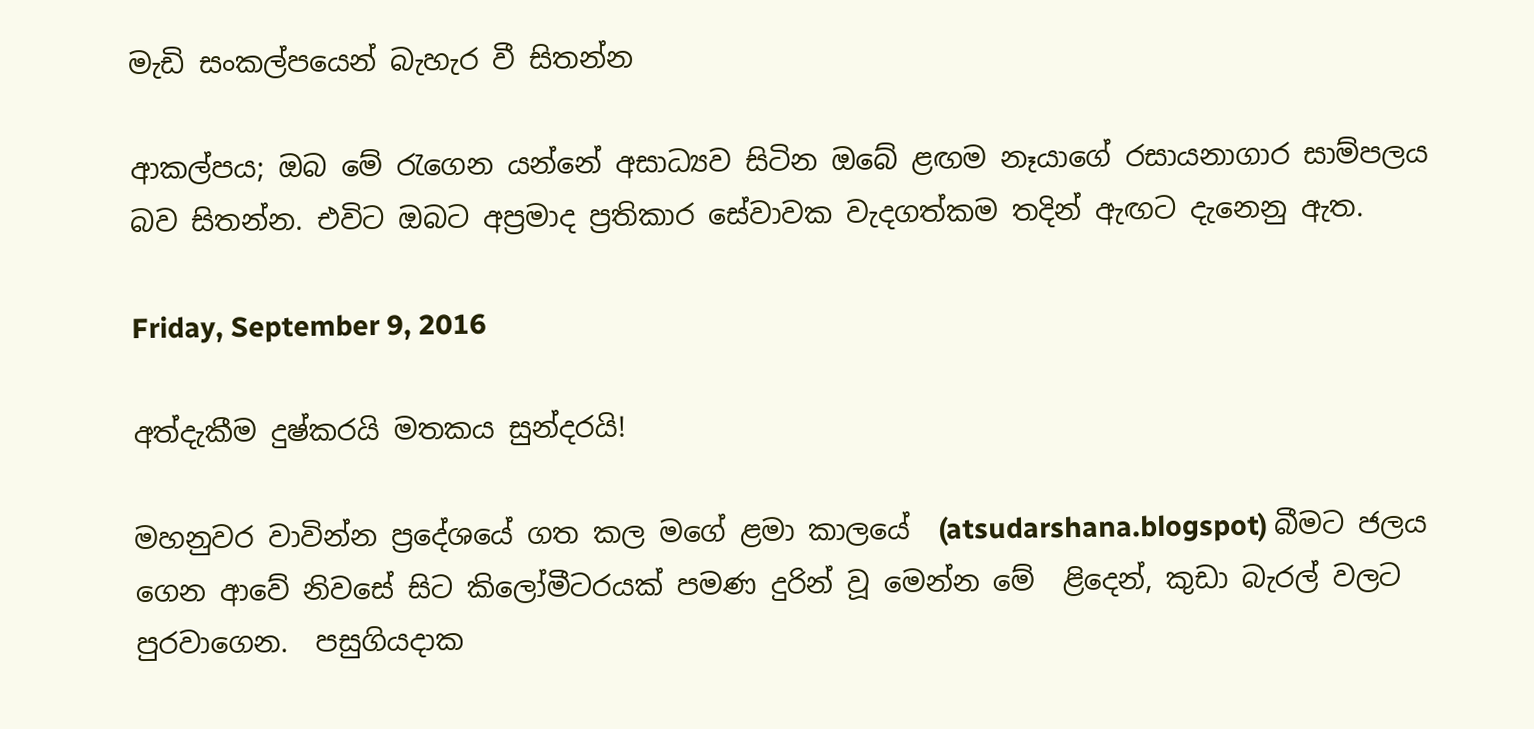මැඩි සංකල්පයෙන් බැහැර වී සිතන්න

ආකල්පය; ඔබ මේ රැගෙන යන්නේ අසාධ්‍යව සිටින ඔබේ ළඟම නෑයාගේ රසායනාගාර සාම්පලය බව සිතන්න. එවිට ඔබට අප්‍රමාද ප්‍රතිකාර සේවාවක වැදගත්කම තදින් ඇඟට දැනෙනු ඇත.

Friday, September 9, 2016

අත්දැකීම දුෂ්කරයි මතකය සුන්දරයි!

මහනුවර වාවින්න ප්‍රදේශයේ ගත කල මගේ ළමා කාලයේ  (atsudarshana.blogspot) බීමට ජලය ගෙන ආවේ නිවසේ සිට කිලෝමීටරයක් පමණ දුරින් වූ මෙන්න මේ  ළිදෙන්, කුඩා බැරල් වලට පුරවාගෙන.  පසුගියදාක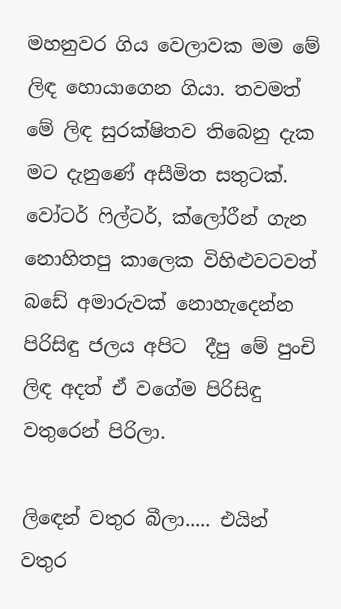මහනුවර ගිය වෙලාවක මම මේ ලිඳ හොයාගෙන ගියා. තවමත් මේ ලිඳ සුරක්ෂිතව තිබෙනු දැක මට දැනුණේ අසීමිත සතුටක්. වෝටර් ෆිල්ටර්, ක්ලෝරීන් ගැන නොහිතපු කාලෙක විහිළුවටවත් බඩේ අමාරුවක් නොහැදෙන්න පිරිසිඳු ජලය අපිට  දීපු මේ පුංචි ලිඳ අදත් ඒ වගේම පිරිසිඳු වතුරෙන් පිරිලා.

ලිඳෙන් වතුර බීලා..... එයින් වතුර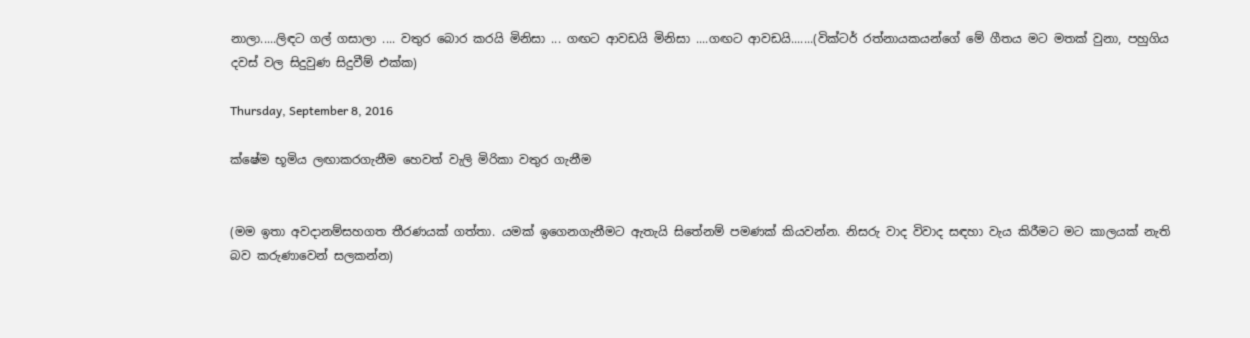නාලා.....ලිඳට ගල් ගසාලා .... වතුර බොර කරයි මිනිසා ... ගඟට ආවඩයි මිනිසා ....ගඟට ආවඩයි.......(වික්ටර් රත්නායකයන්ගේ මේ ගීතය මට මතක් වුනා, පහුගිය දවස් වල සිදුවුණ සිදුවීම් එක්ක)

Thursday, September 8, 2016

ක්ෂේම භූමිය ලඟාකරගැනීම හෙවත් වැලි මිරිකා වතුර ගැනීම


(මම ඉතා අවදානම්සහගත තීරණයක් ගත්තා. යමක් ඉගෙනගැනීමට ඇතැයි සිතේනම් පමණක් කියවන්න. නිසරු වාද විවාද සඳහා වැය කිරීමට මට කාලයක් නැති බව කරුණාවෙන් සලකන්න)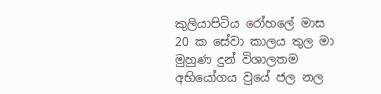කුලියාපිටිය රෝහලේ මාස 20 ක සේවා කාලය තුල මා මුහුණ දුන් විශාලතම අභියෝගය වුයේ ජල නල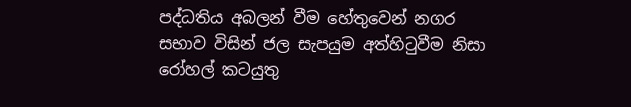පද්ධතිය අබලන් වීම හේතුවෙන් නගර සභාව විසින් ජල සැපයුම අත්හිටුවීම නිසා රෝහල් කටයුතු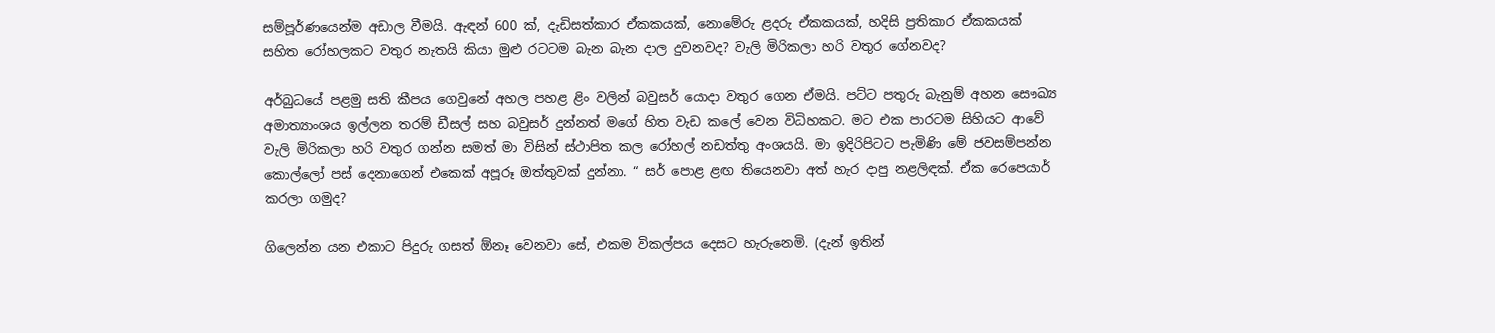සම්පූර්ණයෙන්ම අඩාල වීමයි. ඇඳන් 600 ක්, දැඩිසත්කාර ඒකකයක්, නොමේරු ළදරු ඒකකයක්, හදිසි ප්‍රතිකාර ඒකකයක් සහිත රෝහලකට වතුර නැතයි කියා මුළු රටටම බැන බැන දාල දුවනවද? වැලි මිරිකලා හරි වතුර ගේනවද?

අර්බුධයේ පළමු සති කීපය ගෙවුනේ අහල පහළ ළිං වලින් බවුසර් යොදා වතුර ගෙන ඒමයි. පට්ට පතුරු බැනුම් අහන සෞඛ්‍ය අමාත්‍යාංශය ඉල්ලන තරම් ඩීසල් සහ බවුසර් දුන්නත් මගේ හිත වැඩ කලේ වෙන විධිහකට. මට එක පාරටම සිහියට ආවේ වැලි මිරිකලා හරි වතුර ගන්න සමත් මා විසින් ස්ථාපිත කල රෝහල් නඩත්තු අංශයයි. මා ඉදිරිපිටට පැමිණි මේ ජවසම්පන්න කොල්ලෝ පස් දෙනාගෙන් එකෙක් අපූරූ ඔත්තුවක් දුන්නා. “ සර් පොළ ළඟ තියෙනවා අත් හැර දාපු නළලිඳක්. ඒක රෙපෙයාර් කරලා ගමුද?

ගිලෙන්න යන එකාට පිදුරු ගසත් ඕනෑ වෙනවා සේ, එකම විකල්පය දෙසට හැරුනෙමි. (දැන් ඉතින්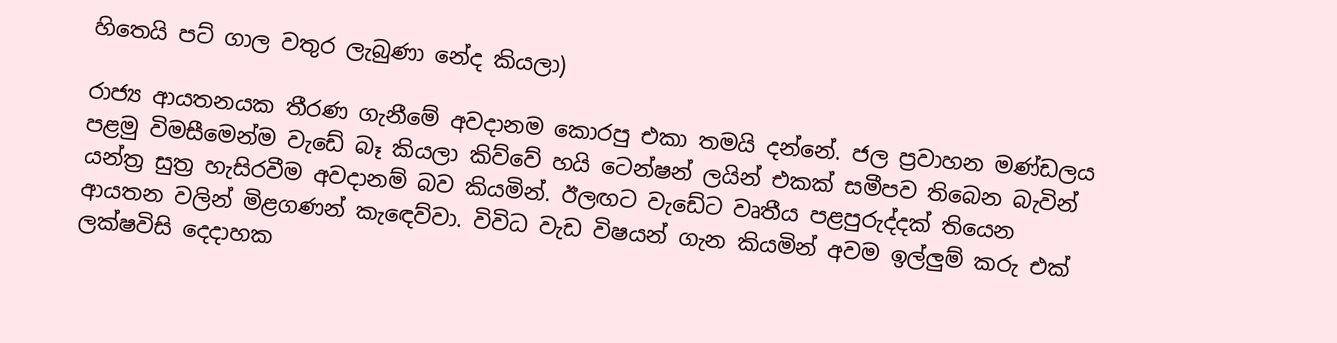හිතෙයි පට් ගාල වතුර ලැබුණා නේද කියලා)

රාජ්‍ය ආයතනයක තීරණ ගැනීමේ අවදානම කොරපු එකා තමයි දන්නේ. ජල ප්‍රවාහන මණ්ඩලය පළමු විමසීමෙන්ම වැඩේ බෑ කියලා කිව්වේ හයි ටෙන්ෂන් ලයින් එකක් සමීපව තිබෙන බැවින් යන්ත්‍ර සුත්‍ර හැසිරවීම අවදානම් බව කියමින්. ඊලඟට වැඩේට වෘතීය පළපුරුද්දක් තියෙන ආයතන වලින් මිළගණන් කැඳෙව්වා. විවිධ වැඩ විෂයන් ගැන කියමින් අවම ඉල්ලුම් කරු එක් ලක්ෂවිසි දෙදාහක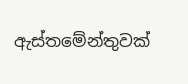ඇස්තමේන්තුවක්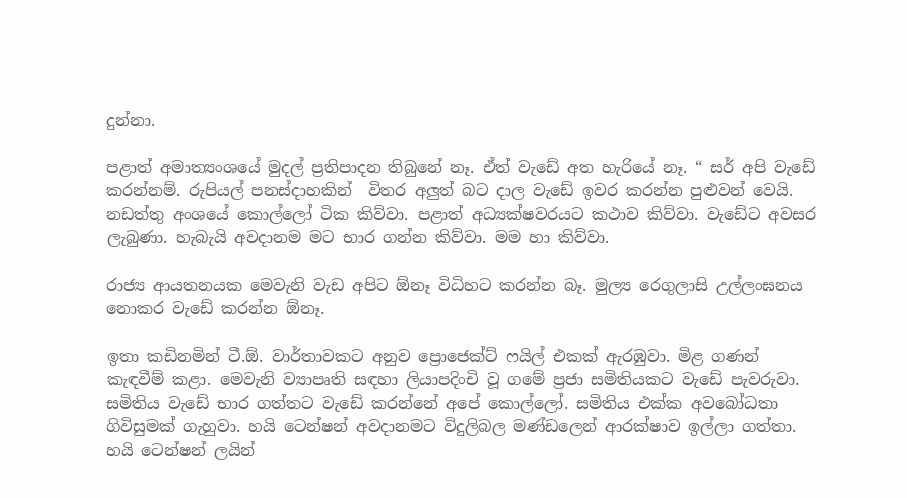දුන්නා.

පළාත් අමාත්‍යංශයේ මුදල් ප්‍රතිපාදන තිබුනේ නෑ. ඒත් වැඩේ අත හැරියේ නෑ. “ සර් අපි වැඩේ කරන්නම්. රුපියල් පනස්දාහකින්  විතර අලුත් බට දාල වැඩේ ඉවර කරන්න පුළුවන් වෙයි. නඩත්තු අංශයේ කොල්ලෝ ටික කිව්වා. පළාත් අධ්‍යක්ෂවරයට කථාව කිව්වා. වැඩේට අවසර ලැබුණා. හැබැයි අවදානම මට භාර ගන්න කිව්වා. මම හා කිව්වා.

රාජ්‍ය ආයතනයක මෙවැනි වැඩ අපිට ඕනෑ විධිහට කරන්න බෑ. මුල්‍ය රෙගුලාසි උල්ලංඝනය නොකර වැඩේ කරන්න ඕනෑ.

ඉතා කඩිනමින් ටී.ඕ. වාර්තාවකට අනුව ප්‍රොජෙක්ට් ෆයිල් එකක් ඇරඹුවා. මිළ ගණන් කැඳවීම් කළා. මෙවැනි ව්‍යාපෘති සඳහා ලියාපදිංචි වූ ගමේ ප්‍රජා සමිතියකට වැඩේ පැවරුවා. සමිතිය වැඩේ භාර ගත්තට වැඩේ කරන්නේ අපේ කොල්ලෝ. සමිතිය එක්ක අවබෝධතා ගිවිසුමක් ගැහුවා. හයි ටෙන්ෂන් අවදානමට විදුලිබල මණ්ඩලෙන් ආරක්ෂාව ඉල්ලා ගත්තා.
හයි ටෙන්ෂන් ලයින්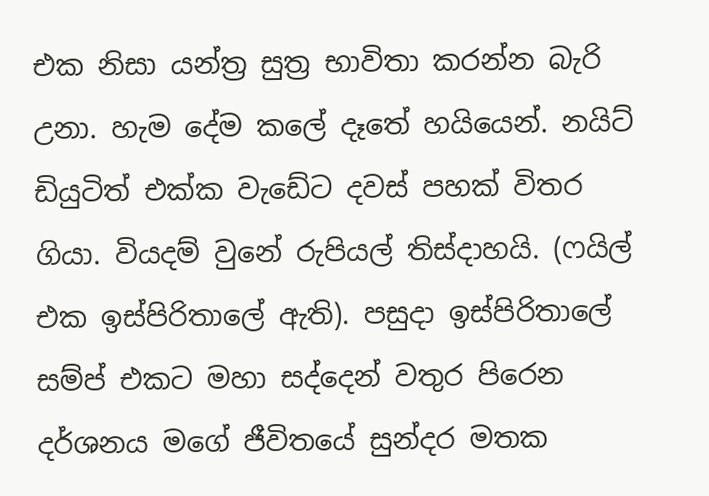එක නිසා යන්ත්‍ර සුත්‍ර භාවිතා කරන්න බැරි උනා. හැම දේම කලේ දෑතේ හයියෙන්. නයිට් ඩියුටිත් එක්ක වැඩේට දවස් පහක් විතර ගියා. වියදම් වුනේ රුපියල් තිස්දාහයි. (ෆයිල් එක ඉස්පිරිතාලේ ඇති). පසුදා ඉස්පිරිතාලේ සම්ප් එකට මහා සද්දෙන් වතුර පිරෙන දර්ශනය මගේ ජීවිතයේ සුන්දර මතක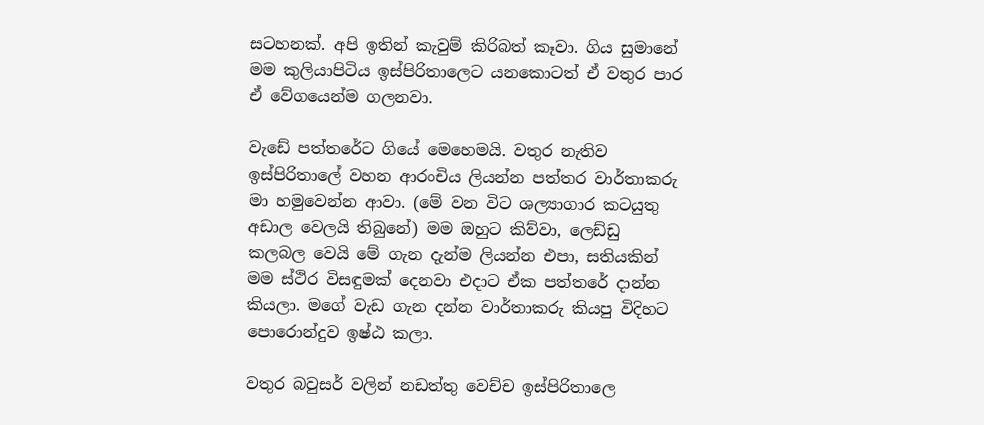සටහනක්. අපි ඉතින් කැවුම් කිරිබත් කෑවා. ගිය සුමානේ මම කුලියාපිටිය ඉස්පිරිතාලෙට යනකොටත් ඒ වතුර පාර ඒ වේගයෙන්ම ගලනවා.

වැඩේ පත්තරේට ගියේ මෙහෙමයි. වතුර නැතිව ඉස්පිරිතාලේ වහන ආරංචිය ලියන්න පත්තර වාර්තාකරු මා හමුවෙන්න ආවා. (මේ වන විට ශල්‍යාගාර කටයුතු අඩාල වෙලයි තිබුනේ) මම ඔහුට කිව්වා, ලෙඩ්ඩු කලබල වෙයි මේ ගැන දැන්ම ලියන්න එපා, සතියකින් මම ස්ථිර විසඳුමක් දෙනවා එදාට ඒක පත්තරේ දාන්න කියලා. මගේ වැඩ ගැන දන්න වාර්තාකරු කියපු විදිහට පොරොන්දුව ඉෂ්ඨ කලා.

වතුර බවුසර් වලින් නඩත්තු වෙච්ච ඉස්පිරිතාලෙ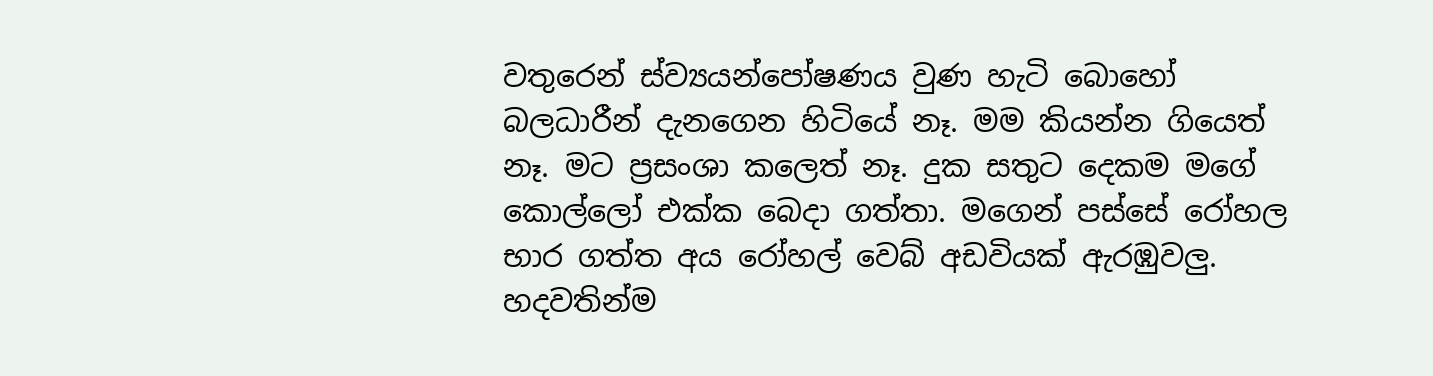වතුරෙන් ස්ව්‍යයන්පෝෂණය වුණ හැටි බොහෝ බලධාරීන් දැනගෙන හිටියේ නෑ. මම කියන්න ගියෙත් නෑ. මට ප්‍රසංශා කලෙත් නෑ. දුක සතුට දෙකම මගේ කොල්ලෝ එක්ක බෙදා ගත්තා. මගෙන් පස්සේ රෝහල භාර ගත්ත අය රෝහල් වෙබ් අඩවියක් ඇරඹුවලු. හදවතින්ම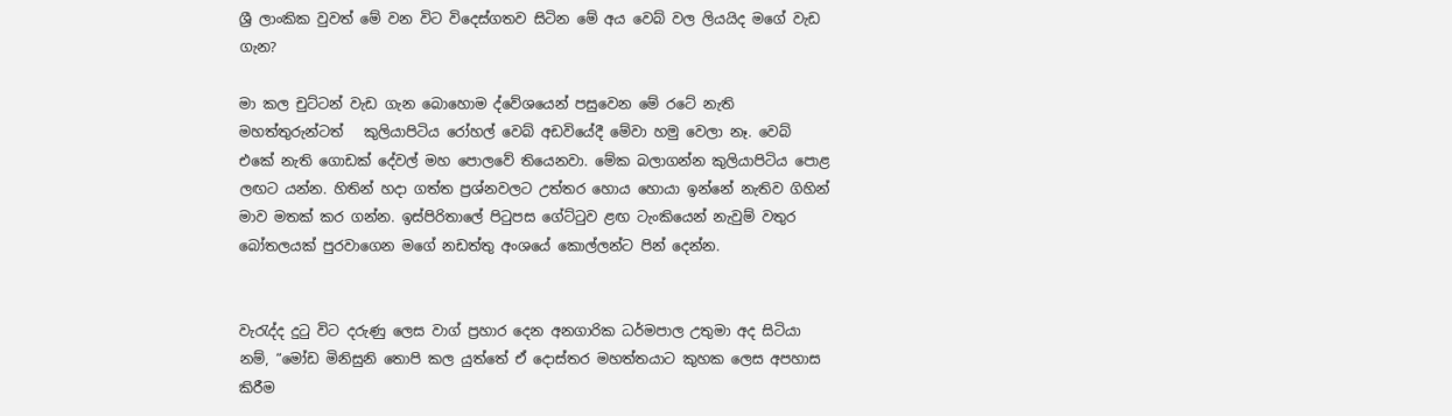ශ්‍රී ලාංකික වුවත් මේ වන විට විදෙස්ගතව සිටින මේ අය වෙබ් වල ලියයිද මගේ වැඩ ගැන?

මා කල චුට්ටන් වැඩ ගැන බොහොම ද්වේශයෙන් පසුවෙන මේ රටේ නැති මහත්තුරුන්ටත්   කුලියාපිටිය රෝහල් වෙබ් අඩවියේදී මේවා හමු වෙලා නෑ. වෙබ් එකේ නැති ගොඩක් දේවල් මහ පොලවේ තියෙනවා. මේක බලාගන්න කුලියාපිටිය පොළ ලඟට යන්න. හිතින් හදා ගත්ත ප්‍රශ්නවලට උත්තර හොය හොයා ඉන්නේ නැතිව ගිහින් මාව මතක් කර ගන්න. ඉස්පිරිතාලේ පිටුපස ගේට්ටුව ළඟ ටැංකියෙන් නැවුම් වතුර බෝතලයක් පුරවාගෙන මගේ නඩත්තු අංශයේ කොල්ලන්ට පින් දෙන්න.


වැරැද්ද දුටු විට දරුණු ලෙස වාග් ප්‍රහාර දෙන අනගාරික ධර්මපාල උතුමා අද සිටියා නම්, “මෝඩ මිනිසුනි තොපි කල යුත්තේ ඒ දොස්තර මහත්තයාට කුහක ලෙස අපහාස කිරීම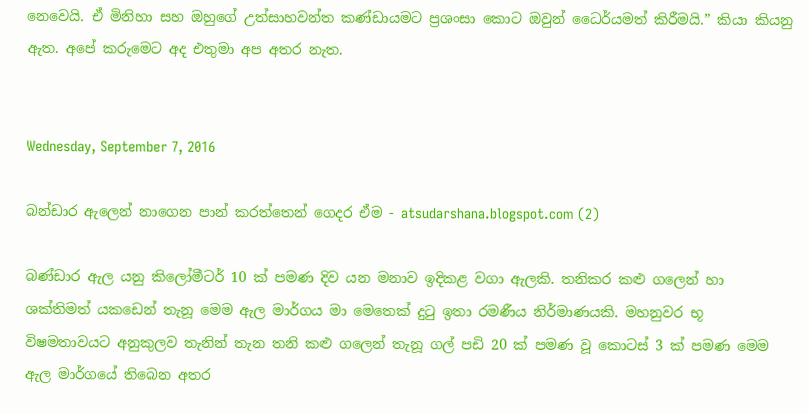නෙවෙයි. ඒ මිනිහා සහ ඔහුගේ උත්සාහවන්ත කණ්ඩායමට ප්‍රශංසා කොට ඔවුන් ධෛර්යමත් කිරීමයි.” කියා කියනු ඇත. අපේ කරුමෙට අද එතුමා අප අතර නැත.


Wednesday, September 7, 2016

බන්ඩාර ඇලෙන් නාගෙන පාන් කරත්තෙන් ගෙදර ඒම - atsudarshana.blogspot.com (2)

බණ්ඩාර ඇල යනු කිලෝමීටර් 10 ක් පමණ දිව යන මනාව ඉදිකළ වගා ඇලකි. තනිකර කළු ගලෙන් හා ශක්තිමත් යකඩෙන් තැනූ මෙම ඇල මාර්ගය මා මෙතෙක් දුටු ඉතා රමණීය නිර්මාණයකි. මහනුවර භූ විෂමතාවයට අනුකුලව තැනින් තැන තනි කළු ගලෙන් තැනූ ගල් පඩි 20 ක් පමණ වූ කොටස් 3 ක් පමණ මෙම ඇල මාර්ගයේ තිබෙන අතර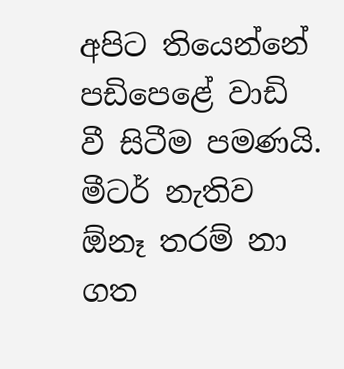අපිට තියෙන්නේ පඩිපෙළේ වාඩි වී සිටීම පමණයි. මීටර් නැතිව ඕනෑ තරම් නා ගත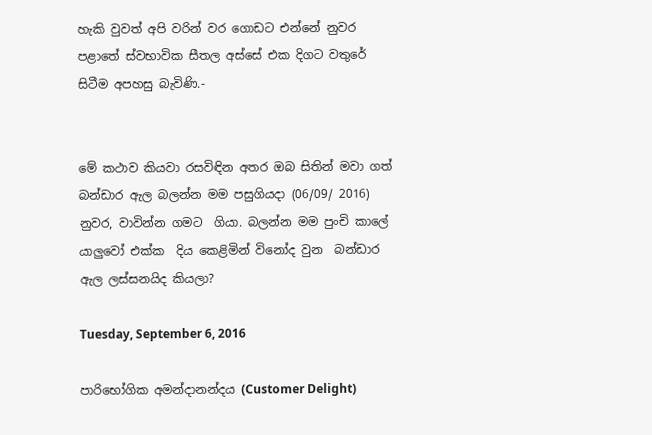හැකි වුවත් අපි වරින් වර ගොඩට එන්නේ නුවර පළාතේ ස්වභාවික සීතල අස්සේ එක දිගට වතුරේ සිටීම අපහසු බැවිණි.-


මේ කථාව කියවා රසවිඳින අතර ඔබ සිතින් මවා ගත් බන්ඩාර ඇල බලන්න මම පසුගියදා (06/09/ 2016) නුවර, වාවින්න ගමට  ගියා. බලන්න මම පුංචි කාලේ යාලුවෝ එක්ක  දිය කෙළිමින් විනෝද වුන  බන්ඩාර ඇල ලස්සනයිද කියලා?

Tuesday, September 6, 2016

පාරිභෝගික අමන්දානන්දය (Customer Delight)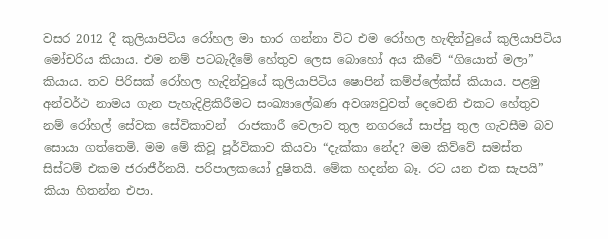වසර 2012 දී කුලියාපිටිය රෝහල මා භාර ගන්නා විට එම රෝහල හැඳින්වුයේ කුලියාපිටිය මෝචරිය කියාය. එම නම් පටබැදීමේ හේතුව ලෙස බොහෝ අය කීවේ “ගියොත් මලා” කියාය. තව පිරිසක් රෝහල හැදින්වුයේ කුලියාපිටිය ෂොපින් කම්ප්ලේක්ස් කියාය. පළමු අන්වර්ථ නාමය ගැන පැහැදිළිකිරීමට සංඛ්‍යාලේඛණ අවශ්‍යවුවත් දෙවෙනි එකට හේතුව නම් රෝහල් සේවක සේවිකාවන්  රාජකාරී වෙලාව තුල නගරයේ සාප්පු තුල ගැවසීම බව සොයා ගත්තෙමි. මම මේ කිවූ පූර්විකාව කියවා “දැක්කා නේද? මම කිව්වේ සමස්ත සිස්ටම් එකම ජරාජීර්නයි. පරිපාලකයෝ දුෂිතයි. මේක හදන්න බෑ. රට යන එක සැපයි” කියා හිතන්න එපා.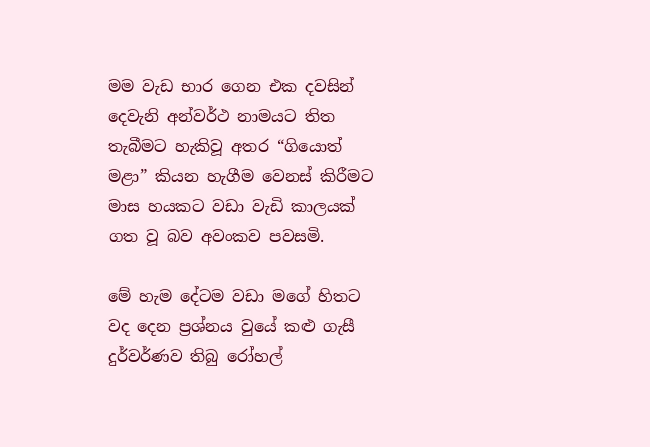මම වැඩ භාර ගෙන එක දවසින් දෙවැනි අන්වර්ථ නාමයට තිත තැබීමට හැකිවූ අතර “ගියොත් මළා” කියන හැගීම වෙනස් කිරීමට මාස හයකට වඩා වැඩි කාලයක් ගත වූ බව අවංකව පවසමි.

මේ හැම දේටම වඩා මගේ හිතට වද දෙන ප්‍රශ්නය වුයේ කළු ගැසී දුර්වර්ණව තිබු රෝහල්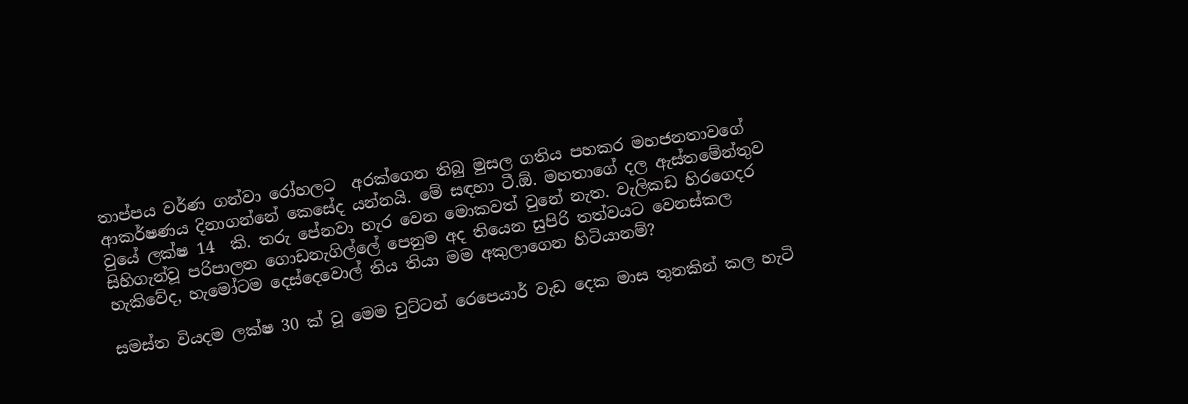තාප්පය වර්ණ ගන්වා රෝහලට  අරක්ගෙන තිබු මුසල ගතිය පහකර මහජනතාවගේ ආකර්ෂණය දිනාගන්නේ කෙසේද යන්නයි. මේ සඳහා ටී.ඕ. මහතාගේ දල ඇස්තමේන්තුව වුයේ ලක්ෂ 14  කි. තරු පේනවා හැර වෙන මොකවත් වුනේ නැත. වැලිකඩ හිරගෙදර සිහිගැන්වූ පරිපාලන ගොඩනැගිල්ලේ පෙනුම අද තියෙන සුපිරි තත්වයට වෙනස්කල හැකිවේද, හැමෝටම දෙස්දෙවොල් තිය තියා මම අකුලාගෙන හිටියානම්?

සමස්ත වියදම ලක්ෂ 30 ක් වූ මෙම චුට්ටන් රෙපෙයාර් වැඩ දෙක මාස තුනකින් කල හැටි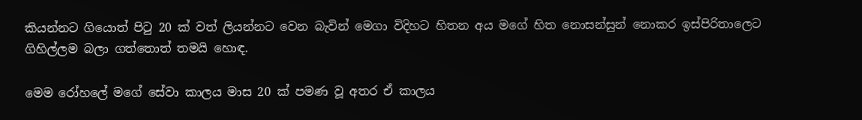කියන්නට ගියොත් පිටු 20 ක් වත් ලියන්නට වෙන බැවින් මෙගා විදිහට හිතන අය මගේ හිත නොසන්සුන් නොකර ඉස්පිරිතාලෙට ගිහිල්ලම බලා ගත්තොත් තමයි හොඳ.

මෙම රෝහලේ මගේ සේවා කාලය මාස 20 ක් පමණ වූ අතර ඒ කාලය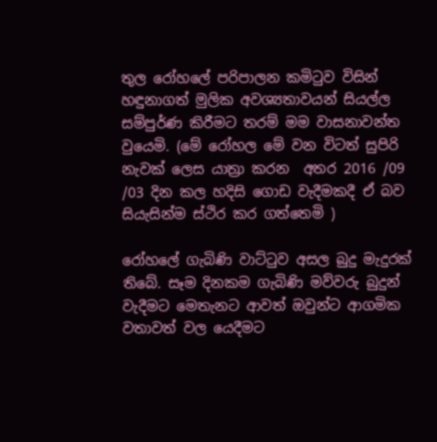තුල රෝහලේ පරිපාලන කමිටුව විසින් හඳුනාගත් මුලික අවශ්‍යතාවයන් සියල්ල සම්පුර්ණ කිරීමට තරම් මම වාසනාවන්ත වුයෙමි. (මේ රෝහල මේ වන විටත් සුපිරි නැවක් ලෙස යාත්‍රා කරන  අතර 2016 /09 /03 දින කල හදිසි ගොඩ වැදීමකදී ඒ බව සියැසින්ම ස්ථිර කර ගත්තෙමි )

රෝහලේ ගැබිණි වාට්ටුව අසල බුදු මැදුරක් තිබේ. සෑම දිනකම ගැබිණි මව්වරු බුදුන් වැදීමට මෙතැනට ආවත් ඔවුන්ට ආගමික වතාවත් වල යෙදීමට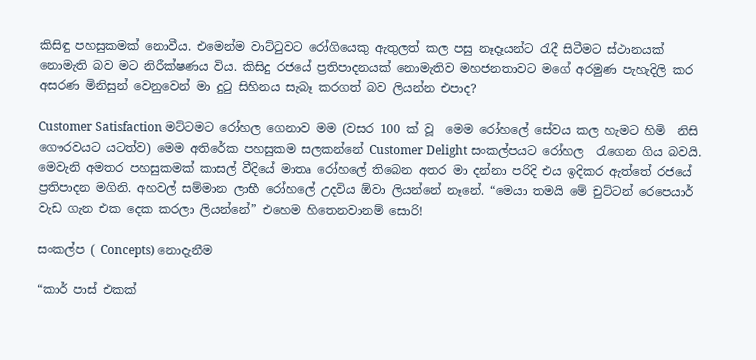කිසිඳු පහසුකමක් නොවීය. එමෙන්ම වාට්ටුවට රෝගියෙකු ඇතුලත් කල පසු නෑදෑයන්ට රැදී සිටීමට ස්ථානයක් නොමැති බව මට නිරීක්ෂණය විය. කිසිදු රජයේ ප්‍රතිපාදනයක් නොමැතිව මහජනතාවට මගේ අරමුණ පැහැදිලි කර අසරණ මිනිසුන් වෙනුවෙන් මා දුටු සිහිනය සැබෑ කරගත් බව ලියන්න එපාද?

Customer Satisfaction මට්ටමට රෝහල ගෙනාව මම (වසර 100 ක් වූ  මෙම රෝහලේ සේවය කල හැමට හිමි  නිසි ගෞරවයට යටත්ව) මෙම අතිරේක පහසුකම සලකන්නේ Customer Delight සංකල්පයට රෝහල  රැගෙන ගිය බවයි. මෙවැනි අමතර පහසුකමක් කාසල් වීදියේ මාතෘ රෝහලේ තිබෙන අතර මා දන්නා පරිදි එය ඉදිකර ඇත්තේ රජයේ ප්‍රතිපාදන මගිනි. අහවල් සම්මාන ලාභී රෝහලේ උදවිය ඕවා ලියන්නේ නෑනේ. “මෙයා තමයි මේ චුට්ටන් රෙපෙයාර් වැඩ ගැන එක දෙක කරලා ලියන්නේ” එහෙම හිතෙනවානම් සොරි!

සංකල්ප ( Concepts) නොදැනීම

“කාර් පාස් එකක්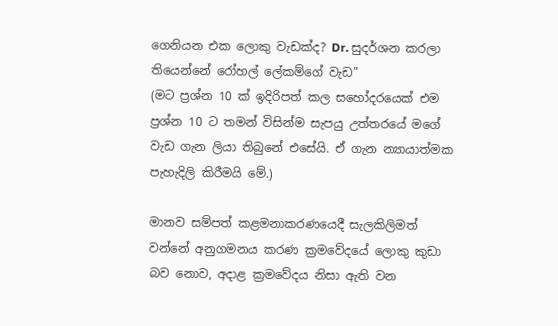ගෙනියන එක ලොකු වැඩක්ද? Dr. සුදර්ශන කරලා තියෙන්නේ රෝහල් ලේකම්ගේ වැඩ”
(මට ප්‍රශ්න 10 ක් ඉදිරිපත් කල සහෝදරයෙක් එම ප්‍රශ්න 10 ට තමන් විසින්ම සැපයු උත්තරයේ මගේ වැඩ ගැන ලියා තිබුනේ එසේයි. ඒ ගැන න්‍යායාත්මක පැහැදිලි කිරීමයි මේ.)

මානව සම්පත් කළමනාකරණයෙදී සැලකිලිමත් වන්නේ අනුගමනය කරණ ක්‍රමවේදයේ ලොකු කුඩා බව නොව, අදාළ ක්‍රමවේදය නිසා ඇති වන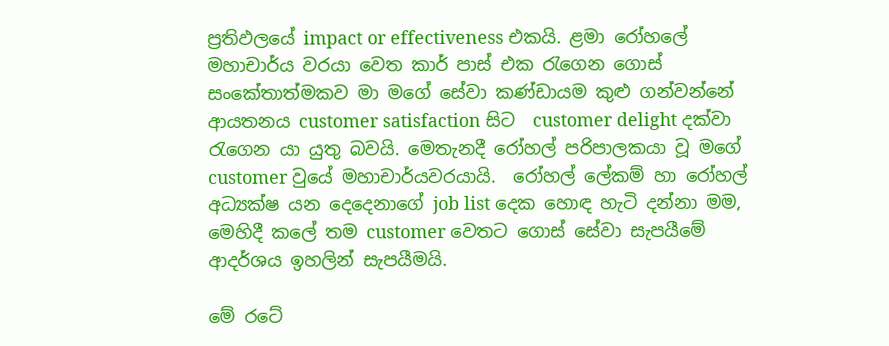ප්‍රතිඵලයේ impact or effectiveness එකයි. ළමා රෝහලේ මහාචාර්ය වරයා වෙත කාර් පාස් එක රැගෙන ගොස් සංකේතාත්මකව මා මගේ සේවා කණ්ඩායම කුළු ගන්වන්නේ ආයතනය customer satisfaction සිට  customer delight දක්වා රැගෙන යා යුතු බවයි. මෙතැනදී රෝහල් පරිපාලකයා වූ මගේ customer වුයේ මහාචාර්යවරයායි.  රෝහල් ලේකම් හා රෝහල් අධ්‍යක්ෂ යන දෙදෙනාගේ job list දෙක හොඳ හැටි දන්නා මම, මෙහිදී කලේ තම customer වෙතට ගොස් සේවා සැපයීමේ ආදර්ශය ඉහලින් සැපයීමයි.

මේ රටේ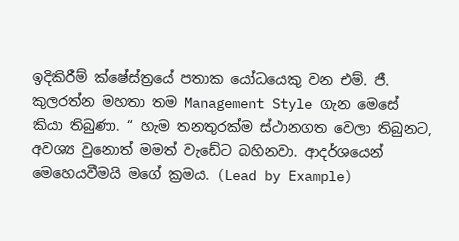ඉදිකිරීම් ක්ෂේස්ත්‍රයේ පතාක යෝධයෙකු වන එම්. ජී. කුලරත්න මහතා තම Management Style ගැන මෙසේ කියා තිබුණා. “ හැම තනතුරක්ම ස්ථානගත වෙලා තිබුනට, අවශ්‍ය වුනොත් මමත් වැඩේට බහිනවා. ආදර්ශයෙන් මෙහෙයවීමයි මගේ ක්‍රමය. (Lead by Example)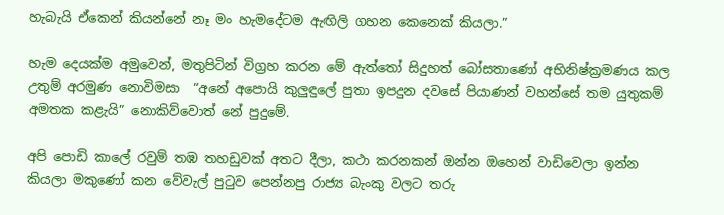හැබැයි ඒකෙන් කියන්නේ නෑ මං හැමදේටම ඇඟිලි ගහන කෙනෙක් කියලා.”

හැම දෙයක්ම අමුවෙන්, මතුපිටින් විග්‍රහ කරන මේ ඇත්තෝ සිදුහත් බෝසතාණෝ අභිනිෂ්ක්‍රමණය කල උතුම් අරමුණ නොවිමසා  “අනේ අපොයි කුලුඳුලේ පුතා ඉපදුන දවසේ පියාණන් වහන්සේ තම යුතුකම් අමතක කළැයි” නොකිව්වොත් නේ පුදුමේ.

අපි පොඩි කාලේ රවුම් තඹ තහඩුවක් අතට දීලා, කථා කරනකන් ඔන්න ඔහෙන් වාඩිවෙලා ඉන්න කියලා මකුණෝ කන වේවැල් පුටුව පෙන්නපු රාජ්‍ය බැංකු වලට තරු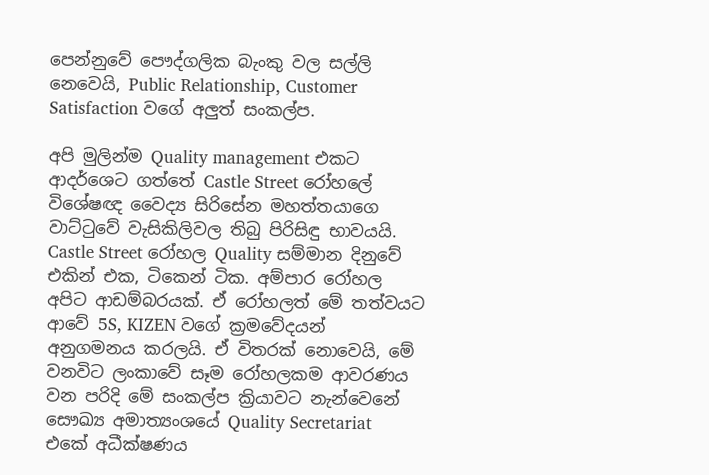පෙන්නුවේ පෞද්ගලික බැංකු වල සල්ලි නෙවෙයි, Public Relationship, Customer Satisfaction වගේ අලුත් සංකල්ප.

අපි මුලින්ම Quality management එකට ආදර්ශෙට ගත්තේ Castle Street රෝහලේ විශේෂඥ වෛද්‍ය සිරිසේන මහත්තයාගෙ වාට්ටුවේ වැසිකිලිවල තිබු පිරිසිඳු භාවයයි. Castle Street රෝහල Quality සම්මාන දිනුවේ එකින් එක, ටිකෙන් ටික. අම්පාර රෝහල අපිට ආඩම්බරයක්. ඒ රෝහලත් මේ තත්වයට ආවේ 5S, KIZEN වගේ ක්‍රමවේදයන් අනුගමනය කරලයි. ඒ විතරක් නොවෙයි, මේ වනවිට ලංකාවේ සෑම රෝහලකම ආවරණය වන පරිදි මේ සංකල්ප ක්‍රියාවට නැන්වෙනේ සෞඛ්‍ය අමාත්‍යංශයේ Quality Secretariat එකේ අධීක්ෂණය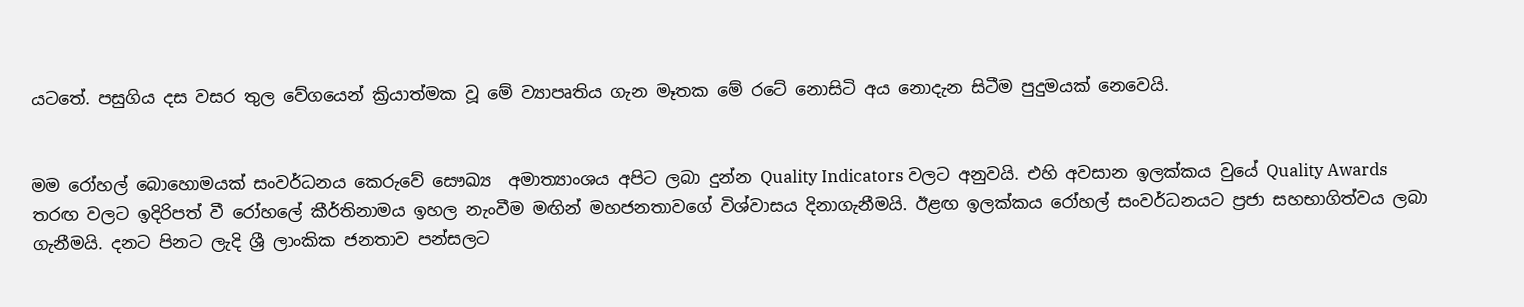යටතේ. පසුගිය දස වසර තුල වේගයෙන් ක්‍රියාත්මක වූ මේ ව්‍යාපෘතිය ගැන මෑතක මේ රටේ නොසිටි අය නොදැන සිටීම පුදුමයක් නෙවෙයි.


මම රෝහල් බොහොමයක් සංවර්ධනය කෙරුවේ සෞඛ්‍ය  අමාත්‍යාංශය අපිට ලබා දුන්න Quality Indicators වලට අනුවයි. එහි අවසාන ඉලක්කය වුයේ Quality Awards තරඟ වලට ඉදිරිපත් වී රෝහලේ කීර්තිනාමය ඉහල නැංවීම මඟින් මහජනතාවගේ විශ්වාසය දිනාගැනීමයි. ඊළඟ ඉලක්කය රෝහල් සංවර්ධනයට ප්‍රජා සහභාගිත්වය ලබා ගැනීමයි. දනට පිනට ලැදි ශ්‍රී ලාංකික ජනතාව පන්සලට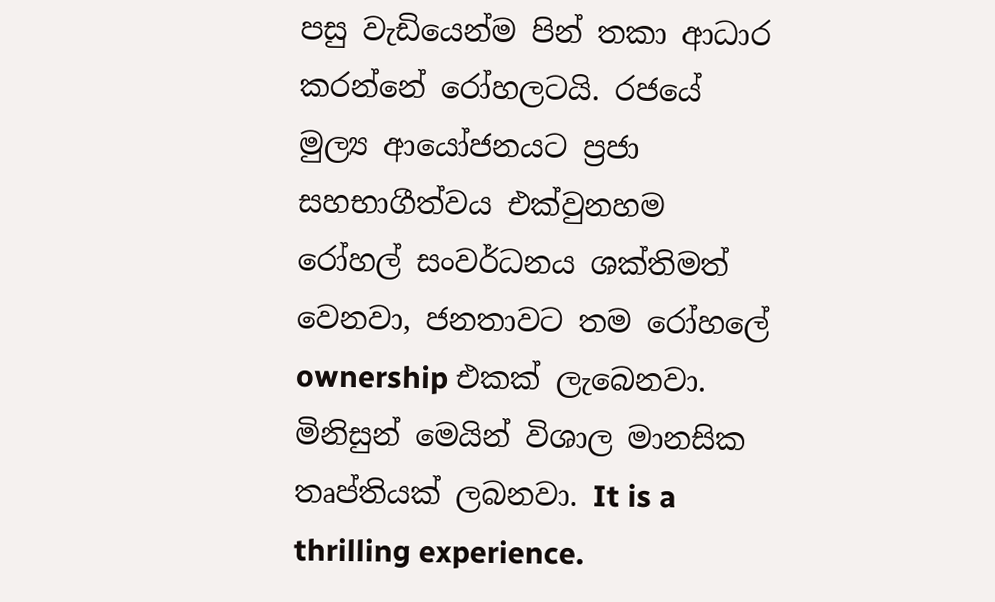පසු වැඩියෙන්ම පින් තකා ආධාර කරන්නේ රෝහලටයි. රජයේ මුල්‍ය ආයෝජනයට ප්‍රජා සහභාගීත්වය එක්වුනහම රෝහල් සංවර්ධනය ශක්තිමත් වෙනවා, ජනතාවට තම රෝහලේ ownership එකක් ලැබෙනවා. මිනිසුන් මෙයින් විශාල මානසික තෘප්තියක් ලබනවා. It is a thrilling experience.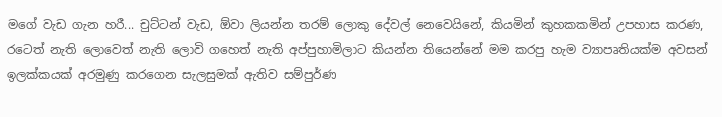මගේ වැඩ ගැන හරී... චුට්ටන් වැඩ, ඕවා ලියන්න තරම් ලොකු දේවල් නෙවෙයිනේ, කියමින් කුහකකමින් උපහාස කරණ, රටෙත් නැති ලොවෙත් නැති ලොවි ගහෙත් නැති අප්පුහාමිලාට කියන්න තියෙන්නේ මම කරපු හැම ව්‍යාපෘතියක්ම අවසන් ඉලක්කයක් අරමුණු කරගෙන සැලසුමක් ඇතිව සම්පුර්ණ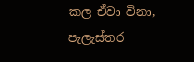කල ඒවා විනා, පැලැස්තර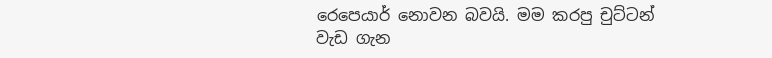රෙපෙයාර් නොවන බවයි. මම කරපු චුට්ටන් වැඩ ගැන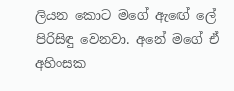ලියන කොට මගේ ඇඟේ ලේ පිරිසිඳු වෙනවා. අනේ මගේ ඒ අහිංසක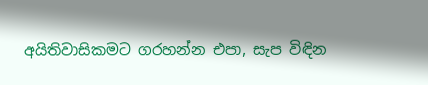අයිතිවාසිකමට ගරහන්න එපා, සැප විඳින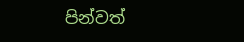පින්වත්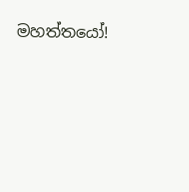මහත්තයෝ!